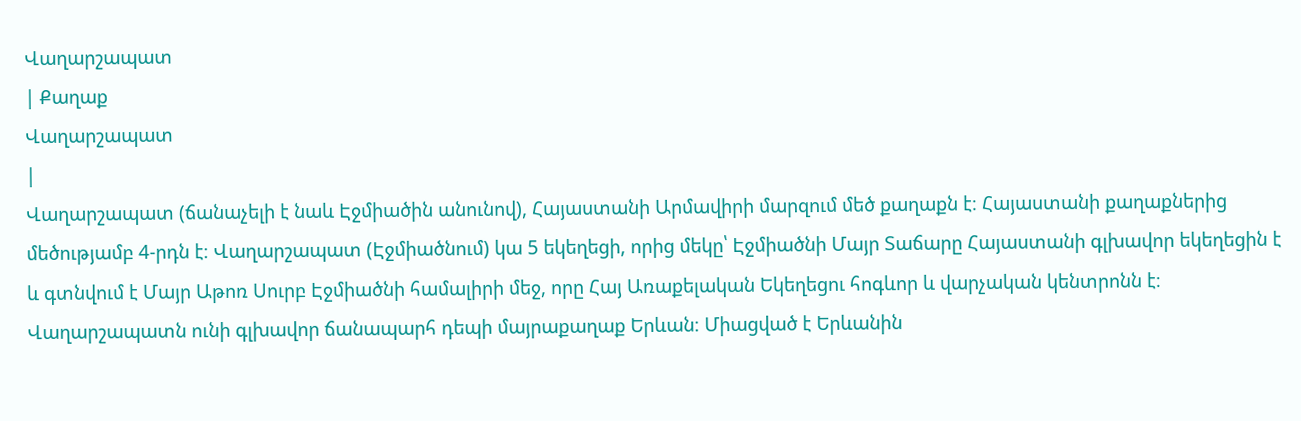Վաղարշապատ
| Քաղաք
Վաղարշապատ
|
Վաղարշապատ (ճանաչելի է նաև Էջմիածին անունով), Հայաստանի Արմավիրի մարզում մեծ քաղաքն է։ Հայաստանի քաղաքներից մեծությամբ 4-րդն է։ Վաղարշապատ (Էջմիածնում) կա 5 եկեղեցի, որից մեկը՝ Էջմիածնի Մայր Տաճարը Հայաստանի գլխավոր եկեղեցին է և գտնվում է Մայր Աթոռ Սուրբ Էջմիածնի համալիրի մեջ, որը Հայ Առաքելական Եկեղեցու հոգևոր և վարչական կենտրոնն է։
Վաղարշապատն ունի գլխավոր ճանապարհ դեպի մայրաքաղաք Երևան։ Միացված է Երևանին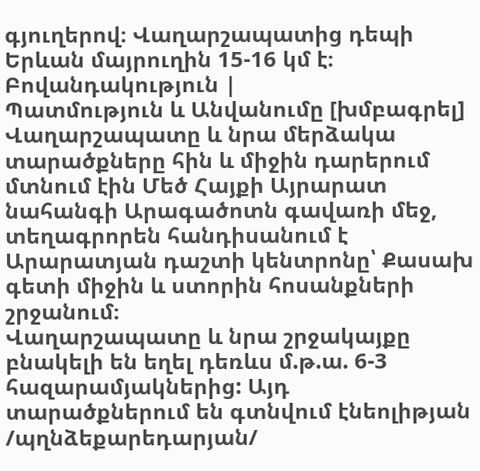գյուղերով։ Վաղարշապատից դեպի Երևան մայրուղին 15-16 կմ է։
Բովանդակություն |
Պատմություն և Անվանումը [խմբագրել]
Վաղարշապատը և նրա մերձակա տարածքները հին և միջին դարերում մտնում էին Մեծ Հայքի Այրարատ նահանգի Արագածոտն գավառի մեջ, տեղագրորեն հանդիսանում է Արարատյան դաշտի կենտրոնը՝ Քասախ գետի միջին և ստորին հոսանքների շրջանում։
Վաղարշապատը և նրա շրջակայքը բնակելի են եղել դեռևս մ.թ.ա. 6-3 հազարամյակներից: Այդ տարածքներում են գտնվում էնեոլիթյան /պղնձեքարեդարյան/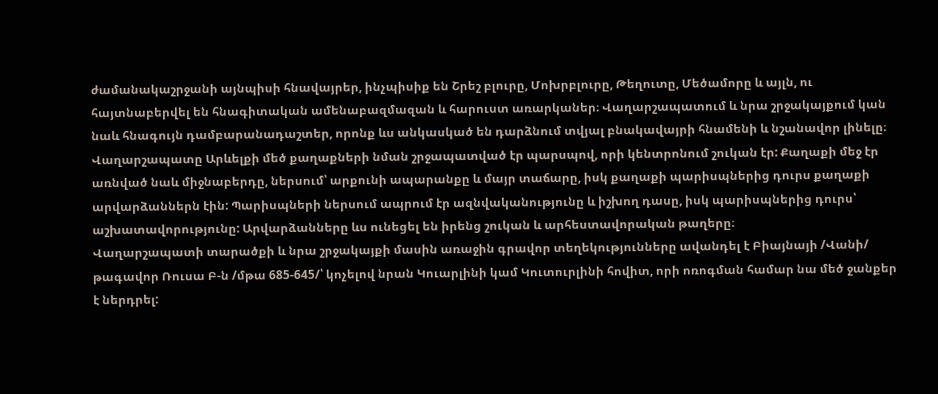ժամանակաշրջանի այնպիսի հնավայրեր, ինչպիսիք են Շրեշ բլուրը, Մոխրբլուրը, Թեղուտը, Մեծամորը և այլն, ու հայտնաբերվել են հնագիտական ամենաբազմազան և հարուստ առարկաներ։ Վաղարշապատում և նրա շրջակայքում կան նաև հնագույն դամբարանադաշտեր, որոնք ևս անկասկած են դարձնում տվյալ բնակավայրի հնամենի և նշանավոր լինելը։
Վաղարշապատը Արևելքի մեծ քաղաքների նման շրջապատված էր պարսպով, որի կենտրոնում շուկան էր: Քաղաքի մեջ էր առնված նաև միջնաբերդը, ներսում՝ արքունի ապարանքը և մայր տաճարը, իսկ քաղաքի պարիսպներից դուրս քաղաքի արվարձաններն էին: Պարիսպների ներսում ապրում էր ազնվականությունը և իշխող դասը, իսկ պարիսպներից դուրս՝ աշխատավորությունը: Արվարձանները ևս ունեցել են իրենց շուկան և արհեստավորական թաղերը։
Վաղարշապատի տարածքի և նրա շրջակայքի մասին առաջին գրավոր տեղեկությունները ավանդել է Բիայնայի /Վանի/ թագավոր Ռուսա Բ-ն /մթա 685-645/՝ կոչելով նրան Կուարլինի կամ Կուտուրլինի հովիտ, որի ոռոգման համար նա մեծ ջանքեր է ներդրել: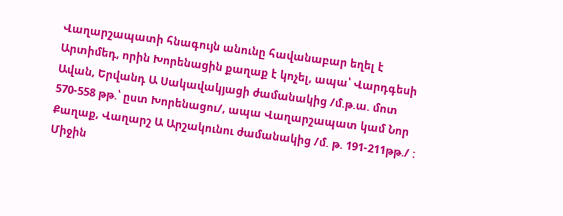Վաղարշապատի հնագույն անունը հավանաբար եղել է Արտիմեդ, որին Խորենացին քաղաք է կոչել, ապա՝ Վարդգեսի Ավան, Երվանդ Ա Սակավակյացի ժամանակից /մ.թ.ա. մոտ 570-558 թթ.՝ ըստ Խորենացու/, ապա Վաղարշապատ կամ Նոր Քաղաք, Վաղարշ Ա Արշակունու ժամանակից /մ. թ. 191-211թթ./ : Միջին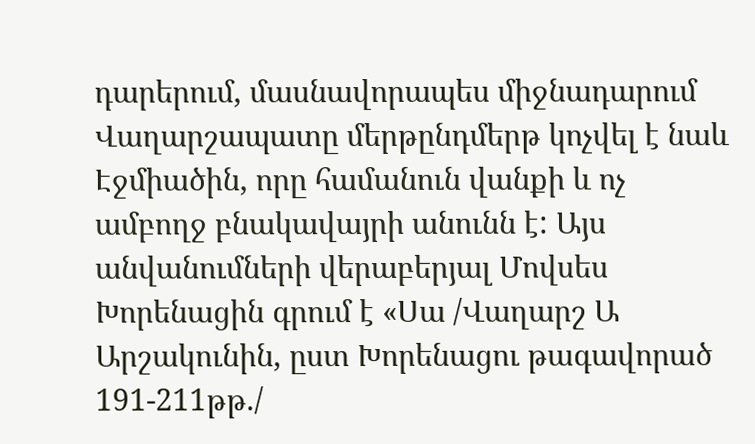դարերում, մասնավորապես միջնադարում Վաղարշապատը մերթընդմերթ կոչվել է նաև Էջմիածին, որը համանուն վանքի և ոչ ամբողջ բնակավայրի անունն է: Այս անվանումների վերաբերյալ Մովսես Խորենացին գրում է «Սա /Վաղարշ Ա Արշակունին, ըստ Խորենացու թագավորած 191-211թթ./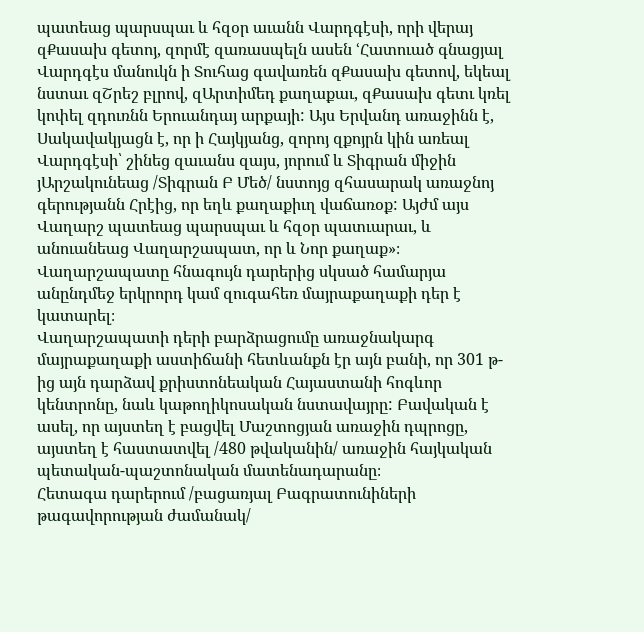պատեաց պարսպաւ և հզօր աւանն Վարդգէսի, որի վերայ զՔասախ գետոյ, զորմէ զառասպելն ասեն ՙՀատուած գնացյալ Վարդգէս մանուկն ի Տուհաց գավառեն զՔասախ գետով, եկեալ նստաւ զՇրեշ բլրով, զԱրտիմեդ քաղաքաւ, զՔասախ գետւ կռել կոփել զդուռնն Երուանդայ արքայի: Այս Երվանդ առաջինն է, Սակավակյացն է, որ ի Հայկյանց, զորոյ զքոյրն կին առեալ Վարդգէսի՝ շինեց զաւանս զայս, յորում և Տիգրան միջին յԱրշակունեաց /Տիգրան Բ Մեծ/ նստոյց զհասարակ առաջնոյ գերությանն Հրէից, որ եղև քաղաքիւղ վաճառօք: Այժմ այս Վաղարշ պատեաց պարսպաւ և հզօր պատւարաւ, և անուանեաց Վաղարշապատ, որ և Նոր քաղաք»։
Վաղարշապատը հնագույն դարերից սկսած համարյա անընդմեջ երկրորդ կամ զուգահեռ մայրաքաղաքի դեր է կատարել։
Վաղարշապատի դերի բարձրացումը առաջնակարգ մայրաքաղաքի աստիճանի հետևանքն էր այն բանի, որ 301 թ-ից այն դարձավ քրիստոնեական Հայաստանի հոգևոր կենտրոնը, նաև կաթողիկոսական նստավայրը: Բավական է ասել, որ այստեղ է բացվել Մաշտոցյան առաջին դպրոցը, այստեղ է հաստատվել /480 թվականին/ առաջին հայկական պետական-պաշտոնական մատենադարանը։
Հետագա դարերում /բացառյալ Բագրատունիների թագավորության ժամանակ/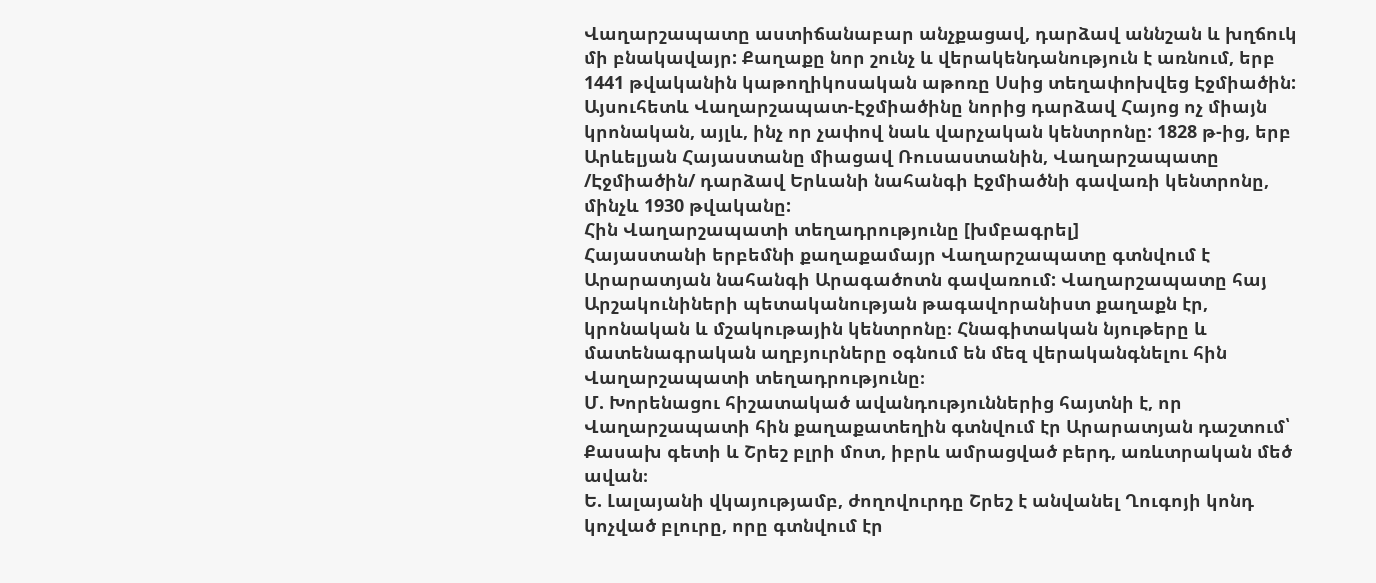Վաղարշապատը աստիճանաբար անչքացավ, դարձավ աննշան և խղճուկ մի բնակավայր: Քաղաքը նոր շունչ և վերակենդանություն է առնում, երբ 1441 թվականին կաթողիկոսական աթոռը Սսից տեղափոխվեց Էջմիածին: Այսուհետև Վաղարշապատ-Էջմիածինը նորից դարձավ Հայոց ոչ միայն կրոնական, այլև, ինչ որ չափով նաև վարչական կենտրոնը: 1828 թ-ից, երբ Արևելյան Հայաստանը միացավ Ռուսաստանին, Վաղարշապատը /Էջմիածին/ դարձավ Երևանի նահանգի Էջմիածնի գավառի կենտրոնը, մինչև 1930 թվականը:
Հին Վաղարշապատի տեղադրությունը [խմբագրել]
Հայաստանի երբեմնի քաղաքամայր Վաղարշապատը գտնվում է Արարատյան նահանգի Արագածոտն գավառում: Վաղարշապատը հայ Արշակունիների պետականության թագավորանիստ քաղաքն էր, կրոնական և մշակութային կենտրոնը։ Հնագիտական նյութերը և մատենագրական աղբյուրները օգնում են մեզ վերականգնելու հին Վաղարշապատի տեղադրությունը։
Մ. Խորենացու հիշատակած ավանդություններից հայտնի է, որ Վաղարշապատի հին քաղաքատեղին գտնվում էր Արարատյան դաշտում՝ Քասախ գետի և Շրեշ բլրի մոտ, իբրև ամրացված բերդ, առևտրական մեծ ավան։
Ե. Լալայանի վկայությամբ, ժողովուրդը Շրեշ է անվանել Ղուգոյի կոնդ կոչված բլուրը, որը գտնվում էր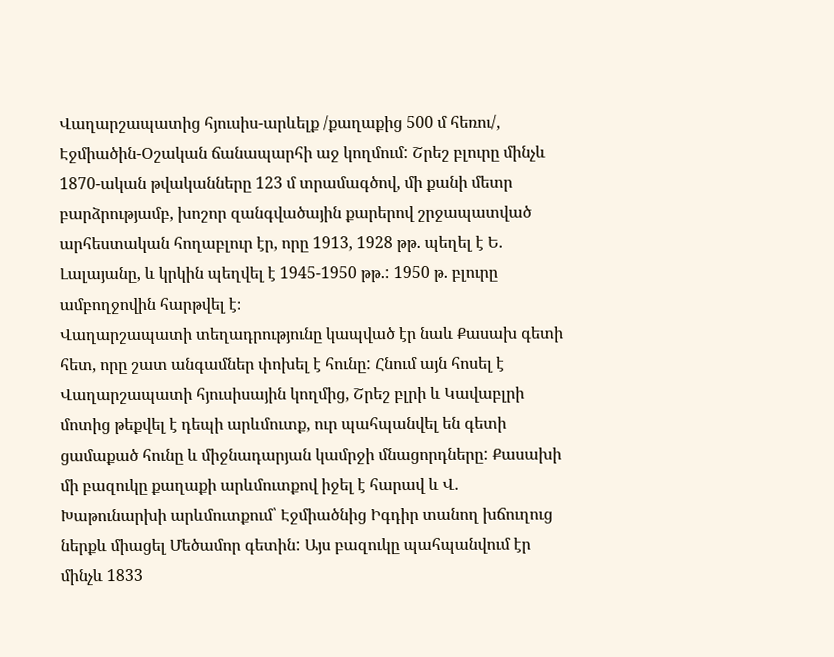Վաղարշապատից հյուսիս-արևելք /քաղաքից 500 մ հեռու/, Էջմիածին-Օշական ճանապարհի աջ կողմում: Շրեշ բլուրը մինչև 1870-ական թվականները 123 մ տրամագծով, մի քանի մետր բարձրությամբ, խոշոր զանգվածային քարերով շրջապատված արհեստական հողաբլուր էր, որը 1913, 1928 թթ. պեղել է Ե. Լալայանը, և կրկին պեղվել է 1945-1950 թթ.: 1950 թ. բլուրը ամբողջովին հարթվել է։
Վաղարշապատի տեղադրությունը կապված էր նաև Քասախ գետի հետ, որը շատ անգամներ փոխել է հունը: Հնում այն հոսել է Վաղարշապատի հյուսիսային կողմից, Շրեշ բլրի և Կավաբլրի մոտից թեքվել է դեպի արևմուտք, ուր պահպանվել են գետի ցամաքած հունը և միջնադարյան կամրջի մնացորդները: Քասախի մի բազուկը քաղաքի արևմուտքով իջել է հարավ և Վ. Խաթունարխի արևմուտքում՝ Էջմիածնից Իգդիր տանող խճուղուց ներքև միացել Մեծամոր գետին: Այս բազուկը պահպանվում էր մինչև 1833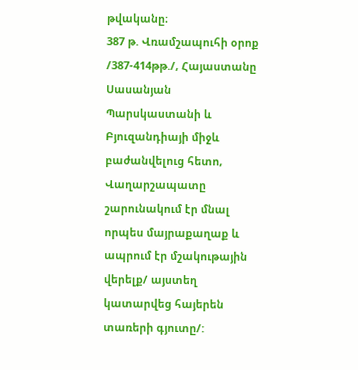թվականը։
387 թ. Վռամշապուհի օրոք /387-414թթ./, Հայաստանը Սասանյան Պարսկաստանի և Բյուզանդիայի միջև բաժանվելուց հետո, Վաղարշապատը շարունակում էր մնալ որպես մայրաքաղաք և ապրում էր մշակութային վերելք/ այստեղ կատարվեց հայերեն տառերի գյուտը/: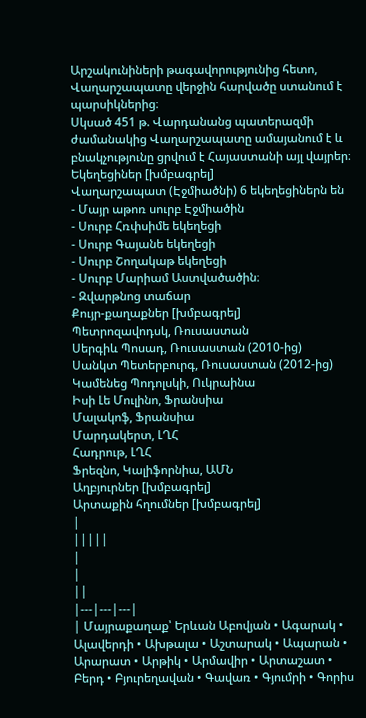Արշակունիների թագավորությունից հետո, Վաղարշապատը վերջին հարվածը ստանում է պարսիկներից։
Սկսած 451 թ. Վարդանանց պատերազմի ժամանակից Վաղարշապատը ամայանում է և բնակչությունը ցրվում է Հայաստանի այլ վայրեր։
Եկեղեցիներ [խմբագրել]
Վաղարշապատ (Էջմիածնի) 6 եկեղեցիներն են
- Մայր աթոռ սուրբ Էջմիածին
- Սուրբ Հռփսիմե եկեղեցի
- Սուրբ Գայանե եկեղեցի
- Սուրբ Շողակաթ եկեղեցի
- Սուրբ Մարիամ Աստվածածին։
- Զվարթնոց տաճար
Քույր-քաղաքներ [խմբագրել]
Պետրոզավոդսկ, Ռուսաստան
Սերգիև Պոսադ, Ռուսաստան (2010-ից)
Սանկտ Պետերբուրգ, Ռուսաստան (2012-ից)
Կամենեց Պոդոլսկի, Ուկրաինա
Իսի Լե Մուլինո, Ֆրանսիա
Մալակոֆ, Ֆրանսիա
Մարդակերտ, ԼՂՀ
Հադրութ, ԼՂՀ
Ֆրեզնո, Կալիֆորնիա, ԱՄՆ
Աղբյուրներ [խմբագրել]
Արտաքին հղումներ [խմբագրել]
|
|||||
|
|
||
|---|---|---|
| Մայրաքաղաք՝ Երևան Աբովյան • Ագարակ • Ալավերդի • Ախթալա • Աշտարակ • Ապարան • Արարատ • Արթիկ • Արմավիր • Արտաշատ • Բերդ • Բյուրեղավան • Գավառ • Գյումրի • Գորիս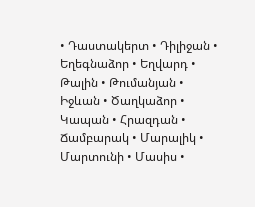• Դաստակերտ • Դիլիջան • Եղեգնաձոր • Եղվարդ • Թալին • Թումանյան • Իջևան • Ծաղկաձոր • Կապան • Հրազդան • Ճամբարակ • Մարալիկ • Մարտունի • Մասիս •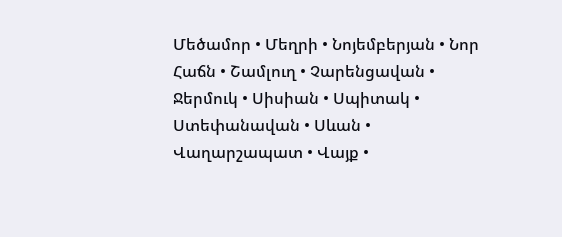Մեծամոր • Մեղրի • Նոյեմբերյան • Նոր Հաճն • Շամլուղ • Չարենցավան • Ջերմուկ • Սիսիան • Սպիտակ • Ստեփանավան • Սևան • Վաղարշապատ • Վայք •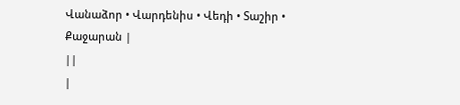Վանաձոր • Վարդենիս • Վեդի • Տաշիր • Քաջարան |
||
|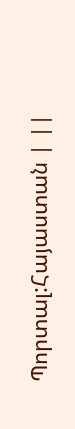Պորտալ:Հայաստան | ||